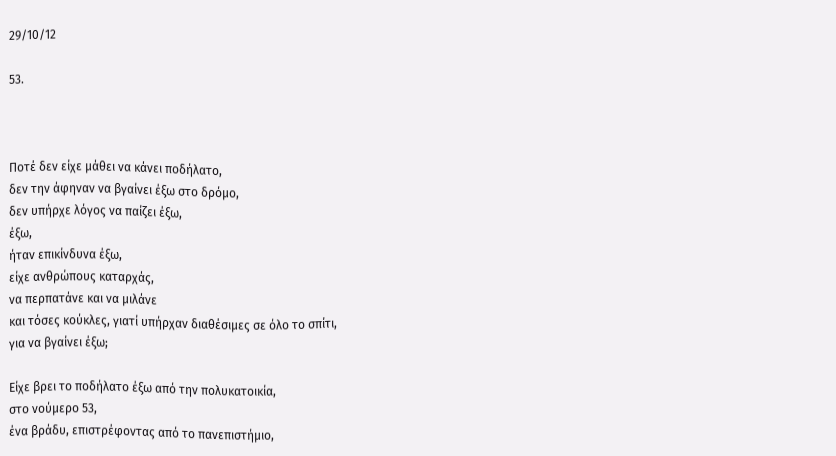29/10/12

53.



Ποτέ δεν είχε μάθει να κάνει ποδήλατο,
δεν την άφηναν να βγαίνει έξω στο δρόμο,
δεν υπήρχε λόγος να παίζει έξω,
έξω,
ήταν επικίνδυνα έξω,
είχε ανθρώπους καταρχάς,
να περπατάνε και να μιλάνε
και τόσες κούκλες, γιατί υπήρχαν διαθέσιμες σε όλο το σπίτι,
για να βγαίνει έξω;

Είχε βρει το ποδήλατο έξω από την πολυκατοικία,
στο νούμερο 53,
ένα βράδυ, επιστρέφοντας από το πανεπιστήμιο,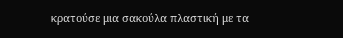κρατούσε μια σακούλα πλαστική με τα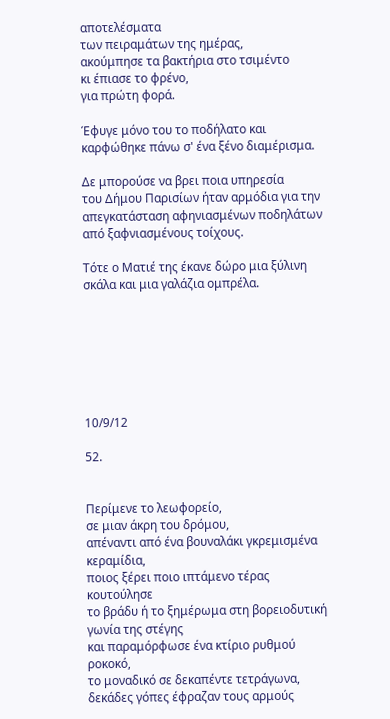αποτελέσματα
των πειραμάτων της ημέρας,
ακούμπησε τα βακτήρια στο τσιμέντο
κι έπιασε το φρένο,
για πρώτη φορά.

Έφυγε μόνο του το ποδήλατο και καρφώθηκε πάνω σ' ένα ξένο διαμέρισμα.

Δε μπορούσε να βρει ποια υπηρεσία
του Δήμου Παρισίων ήταν αρμόδια για την
απεγκατάσταση αφηνιασμένων ποδηλάτων από ξαφνιασμένους τοίχους.

Τότε ο Ματιέ της έκανε δώρο μια ξύλινη σκάλα και μια γαλάζια ομπρέλα.







10/9/12

52.


Περίμενε το λεωφορείο,
σε μιαν άκρη του δρόμου,
απέναντι από ένα βουναλάκι γκρεμισμένα κεραμίδια,
ποιος ξέρει ποιο ιπτάμενο τέρας κουτούλησε
το βράδυ ή το ξημέρωμα στη βορειοδυτική γωνία της στέγης
και παραμόρφωσε ένα κτίριο ρυθμού ροκοκό,
το μοναδικό σε δεκαπέντε τετράγωνα,
δεκάδες γόπες έφραζαν τους αρμούς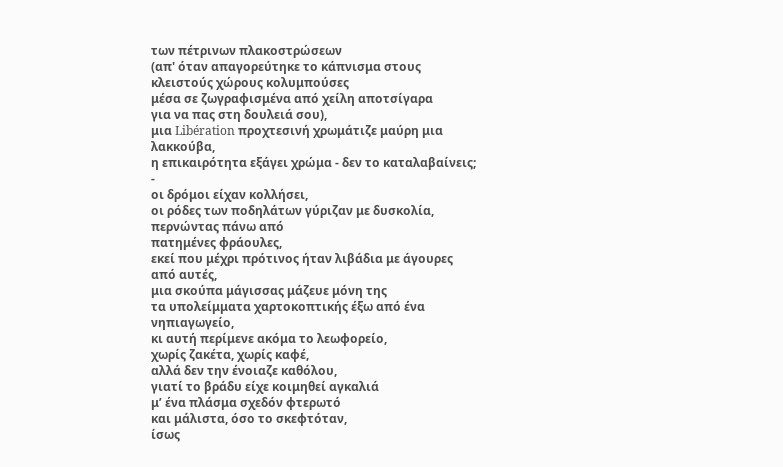των πέτρινων πλακοστρώσεων
(απ' όταν απαγορεύτηκε το κάπνισμα στους κλειστούς χώρους κολυμπούσες
μέσα σε ζωγραφισμένα από χείλη αποτσίγαρα
για να πας στη δουλειά σου),
μια Libération προχτεσινή χρωμάτιζε μαύρη μια λακκούβα,
η επικαιρότητα εξάγει χρώμα - δεν το καταλαβαίνεις; -
οι δρόμοι είχαν κολλήσει,
οι ρόδες των ποδηλάτων γύριζαν με δυσκολία,
περνώντας πάνω από
πατημένες φράουλες,
εκεί που μέχρι πρότινος ήταν λιβάδια με άγουρες από αυτές,
μια σκούπα μάγισσας μάζευε μόνη της
τα υπολείμματα χαρτοκοπτικής έξω από ένα νηπιαγωγείο,
κι αυτή περίμενε ακόμα το λεωφορείο,
χωρίς ζακέτα, χωρίς καφέ,
αλλά δεν την ένοιαζε καθόλου,
γιατί το βράδυ είχε κοιμηθεί αγκαλιά
μ’ ένα πλάσμα σχεδόν φτερωτό
και μάλιστα, όσο το σκεφτόταν,
ίσως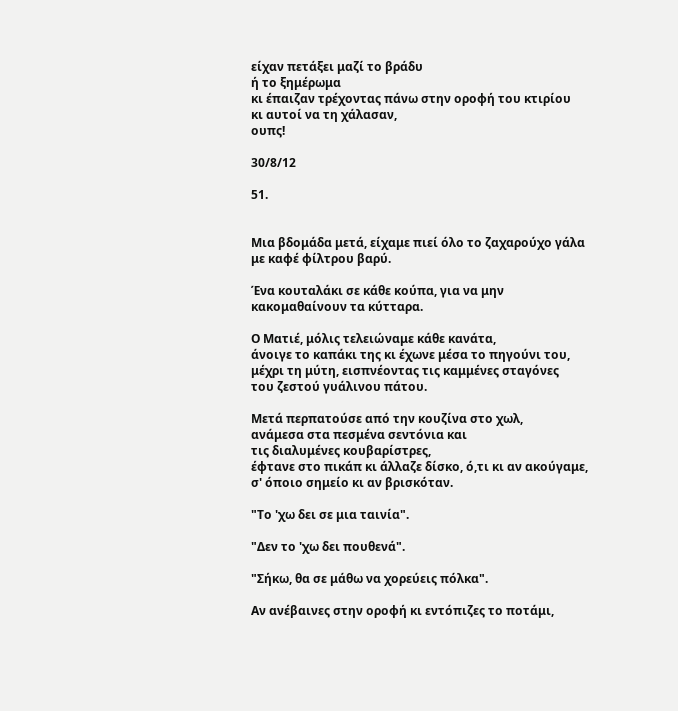είχαν πετάξει μαζί το βράδυ
ή το ξημέρωμα
κι έπαιζαν τρέχοντας πάνω στην οροφή του κτιρίου
κι αυτοί να τη χάλασαν,
ουπς!

30/8/12

51.


Μια βδομάδα μετά, είχαμε πιεί όλο το ζαχαρούχο γάλα
με καφέ φίλτρου βαρύ.

Ένα κουταλάκι σε κάθε κούπα, για να μην
κακομαθαίνουν τα κύτταρα.

Ο Ματιέ, μόλις τελειώναμε κάθε κανάτα,
άνοιγε το καπάκι της κι έχωνε μέσα το πηγούνι του,
μέχρι τη μύτη, εισπνέοντας τις καμμένες σταγόνες
του ζεστού γυάλινου πάτου.

Μετά περπατούσε από την κουζίνα στο χωλ,
ανάμεσα στα πεσμένα σεντόνια και
τις διαλυμένες κουβαρίστρες,
έφτανε στο πικάπ κι άλλαζε δίσκο, ό,τι κι αν ακούγαμε,
σ' όποιο σημείο κι αν βρισκόταν.

"Το 'χω δει σε μια ταινία".

"Δεν το 'χω δει πουθενά".

"Σήκω, θα σε μάθω να χορεύεις πόλκα".

Αν ανέβαινες στην οροφή κι εντόπιζες το ποτάμι,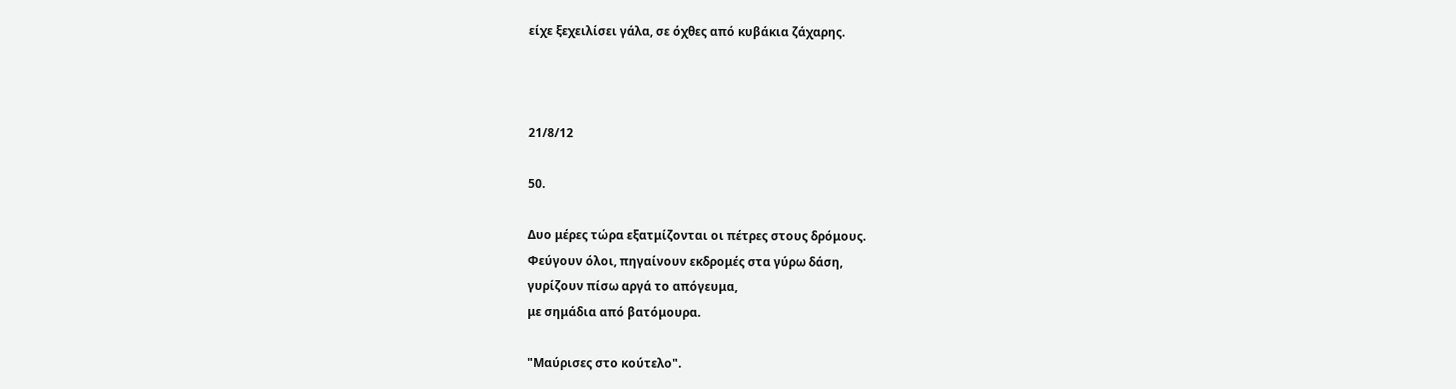είχε ξεχειλίσει γάλα, σε όχθες από κυβάκια ζάχαρης.



21/8/12

50.

Δυο μέρες τώρα εξατμίζονται οι πέτρες στους δρόμους.
Φεύγουν όλοι, πηγαίνουν εκδρομές στα γύρω δάση,
γυρίζουν πίσω αργά το απόγευμα,
με σημάδια από βατόμουρα.

"Μαύρισες στο κούτελο".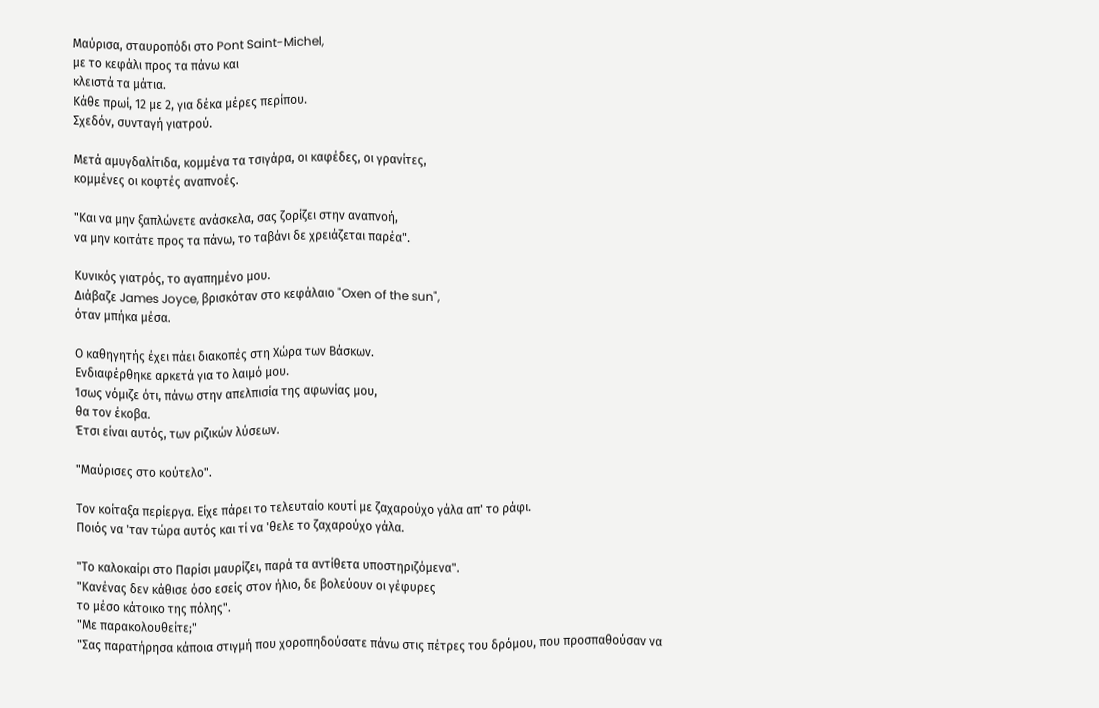Μαύρισα, σταυροπόδι στο Pont Saint-Michel,
με το κεφάλι προς τα πάνω και
κλειστά τα μάτια.
Κάθε πρωί, 12 με 2, για δέκα μέρες περίπου.
Σχεδόν, συνταγή γιατρού.

Μετά αμυγδαλίτιδα, κομμένα τα τσιγάρα, οι καφέδες, οι γρανίτες,
κομμένες οι κοφτές αναπνοές.

"Και να μην ξαπλώνετε ανάσκελα, σας ζορίζει στην αναπνοή,
να μην κοιτάτε προς τα πάνω, το ταβάνι δε χρειάζεται παρέα".

Κυνικός γιατρός, το αγαπημένο μου.
Διάβαζε James Joyce, βρισκόταν στο κεφάλαιο "Oxen of the sun",
όταν μπήκα μέσα.

Ο καθηγητής έχει πάει διακοπές στη Χώρα των Βάσκων.
Ενδιαφέρθηκε αρκετά για το λαιμό μου.
Ίσως νόμιζε ότι, πάνω στην απελπισία της αφωνίας μου,
θα τον έκοβα.
Έτσι είναι αυτός, των ριζικών λύσεων.

"Μαύρισες στο κούτελο".

Τον κοίταξα περίεργα. Είχε πάρει το τελευταίο κουτί με ζαχαρούχο γάλα απ' το ράφι.
Ποιός να 'ταν τώρα αυτός και τί να 'θελε το ζαχαρούχο γάλα.

"Το καλοκαίρι στο Παρίσι μαυρίζει, παρά τα αντίθετα υποστηριζόμενα".
"Κανένας δεν κάθισε όσο εσείς στον ήλιο, δε βολεύουν οι γέφυρες
το μέσο κάτοικο της πόλης".
"Με παρακολουθείτε;"
"Σας παρατήρησα κάποια στιγμή που χοροπηδούσατε πάνω στις πέτρες του δρόμου, που προσπαθούσαν να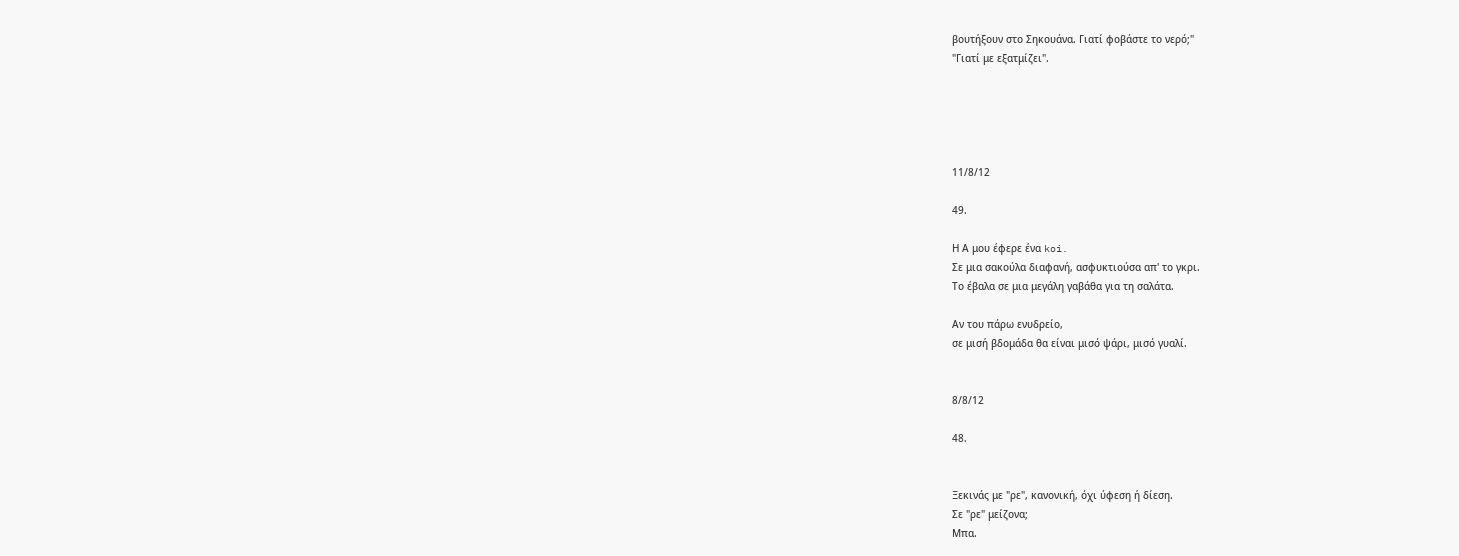βουτήξουν στο Σηκουάνα. Γιατί φοβάστε το νερό;"
"Γιατί με εξατμίζει".





11/8/12

49.

Η Α μου έφερε ένα koi.
Σε μια σακούλα διαφανή, ασφυκτιούσα απ' το γκρι.
Το έβαλα σε μια μεγάλη γαβάθα για τη σαλάτα.

Αν του πάρω ενυδρείο,
σε μισή βδομάδα θα είναι μισό ψάρι, μισό γυαλί.


8/8/12

48.


Ξεκινάς με "ρε", κανονική, όχι ύφεση ή δίεση.
Σε "ρε" μείζονα;
Μπα.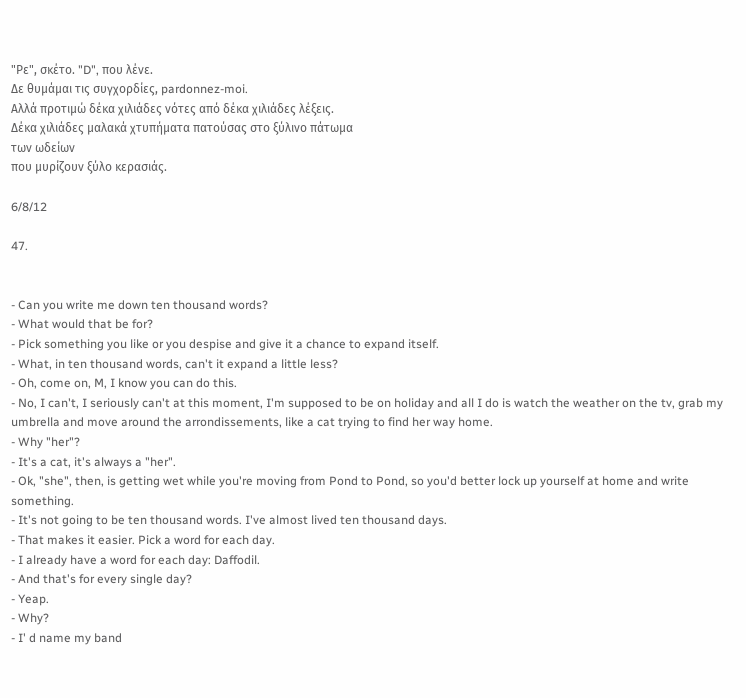"Ρε", σκέτο. "D", που λένε.
Δε θυμάμαι τις συγχορδίες, pardonnez-moi.
Αλλά προτιμώ δέκα χιλιάδες νότες από δέκα χιλιάδες λέξεις.
Δέκα χιλιάδες μαλακά χτυπήματα πατούσας στο ξύλινο πάτωμα
των ωδείων
που μυρίζουν ξύλο κερασιάς.

6/8/12

47.


- Can you write me down ten thousand words?
- What would that be for?
- Pick something you like or you despise and give it a chance to expand itself.
- What, in ten thousand words, can't it expand a little less?
- Oh, come on, M, I know you can do this.
- No, I can't, I seriously can't at this moment, I'm supposed to be on holiday and all I do is watch the weather on the tv, grab my umbrella and move around the arrondissements, like a cat trying to find her way home.
- Why "her"?
- It's a cat, it's always a "her".
- Ok, "she", then, is getting wet while you're moving from Pond to Pond, so you'd better lock up yourself at home and write something.
- It's not going to be ten thousand words. I've almost lived ten thousand days.
- That makes it easier. Pick a word for each day.
- I already have a word for each day: Daffodil.
- And that's for every single day?
- Yeap.
- Why?
- I' d name my band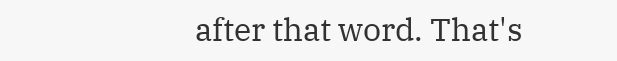after that word. That's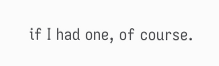if I had one, of course.